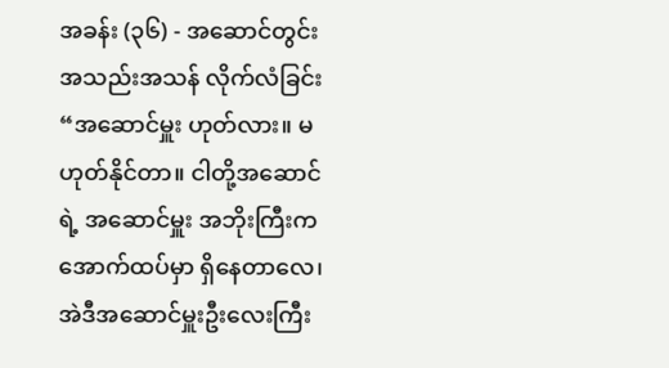အခန်း (၃၆) - အဆောင်တွင်း အသည်းအသန် လိုက်လံခြင်း
“အဆောင်မှူး ဟုတ်လား။ မဟုတ်နိုင်တာ။ ငါတို့အဆောင်ရဲ့ အဆောင်မှူး အဘိုးကြီးက အောက်ထပ်မှာ ရှိနေတာလေ၊ အဲဒီအဆောင်မှူးဦးလေးကြီး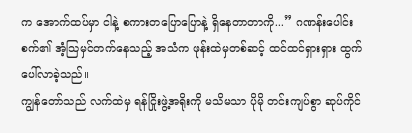က အောက်ထပ်မှာ ငါနဲ့ စကားတပြောပြောနဲ့ ရှိနေတာတာကို...” ဂဏန်းပေါင်းစက်၏ အံ့သြမှင်တက်နေသည့် အသံက ဖုန်းထဲမှတစ်ဆင့် ထင်ထင်ရှားရှား ထွက်ပေါ်လာခဲ့သည်။
ကျွန်တော်သည် လက်ထဲမှ ရန်ငြိုးဖွဲ့အရိုးကို မသိမသာ ပိုမို တင်းကျပ်စွာ ဆုပ်ကိုင်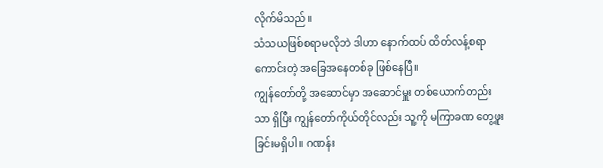လိုက်မိသည်။
သံသယဖြစ်စရာမလိုဘဲ ဒါဟာ နောက်ထပ် ထိတ်လန့်စရာကောင်းတဲ့ အခြေအနေတစ်ခု ဖြစ်နေပြီ။
ကျွန်တော်တို့ အဆောင်မှာ အဆောင်မှူး တစ်ယောက်တည်းသာ ရှိပြီး ကျွန်တော်ကိုယ်တိုင်လည်း သူ့ကို မကြာခဏ တွေ့ဖူးခြင်းမရှိပါ။ ဂဏန်း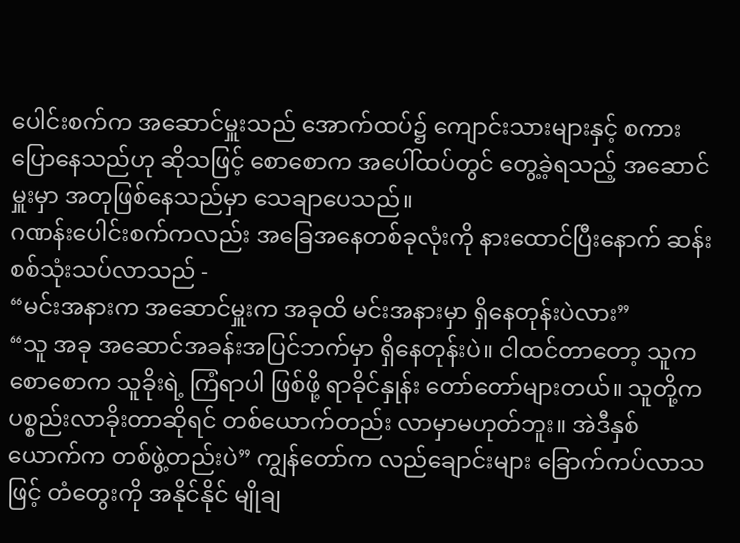ပေါင်းစက်က အဆောင်မှူးသည် အောက်ထပ်၌ ကျောင်းသားများနှင့် စကားပြောနေသည်ဟု ဆိုသဖြင့် စောစောက အပေါ်ထပ်တွင် တွေ့ခဲ့ရသည့် အဆောင်မှူးမှာ အတုဖြစ်နေသည်မှာ သေချာပေသည်။
ဂဏန်းပေါင်းစက်ကလည်း အခြေအနေတစ်ခုလုံးကို နားထောင်ပြီးနောက် ဆန်းစစ်သုံးသပ်လာသည် -
“မင်းအနားက အဆောင်မှူးက အခုထိ မင်းအနားမှာ ရှိနေတုန်းပဲလား”
“သူ အခု အဆောင်အခန်းအပြင်ဘက်မှာ ရှိနေတုန်းပဲ။ ငါထင်တာတော့ သူက စောစောက သူခိုးရဲ့ ကြံရာပါ ဖြစ်ဖို့ ရာခိုင်နှုန်း တော်တော်များတယ်။ သူတို့က ပစ္စည်းလာခိုးတာဆိုရင် တစ်ယောက်တည်း လာမှာမဟုတ်ဘူး။ အဲဒီနှစ်ယောက်က တစ်ဖွဲ့တည်းပဲ” ကျွန်တော်က လည်ချောင်းများ ခြောက်ကပ်လာသဖြင့် တံတွေးကို အနိုင်နိုင် မျိုချ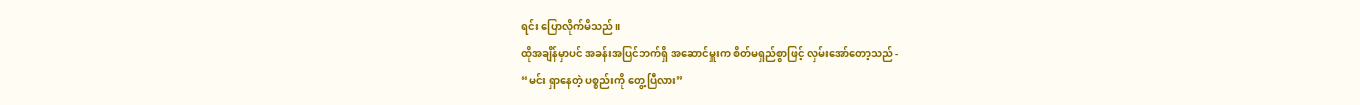ရင်း ပြောလိုက်မိသည်။
ထိုအချိန်မှာပင် အခန်းအပြင်ဘက်ရှိ အဆောင်မှူးက စိတ်မရှည်စွာဖြင့် လှမ်းအော်တော့သည် -
“မင်း ရှာနေတဲ့ ပစ္စည်းကို တွေ့ပြီလား”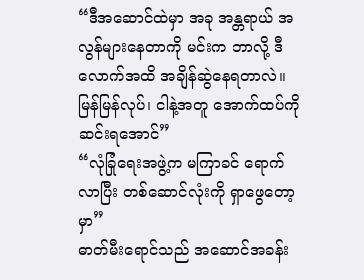“ဒီအဆောင်ထဲမှာ အခု အန္တရာယ် အလွန်များနေတာကို မင်းက ဘာလို့ ဒီလောက်အထိ အချိန်ဆွဲနေရတာလဲ။ မြန်မြန်လုပ်၊ ငါနဲ့အတူ အောက်ထပ်ကို ဆင်းရအောင်”
“လုံခြုံရေးအဖွဲ့က မကြာခင် ရောက်လာပြီး တစ်ဆောင်လုံးကို ရှာဖွေတော့မှာ”
ဓာတ်မီးရောင်သည် အဆောင်အခန်း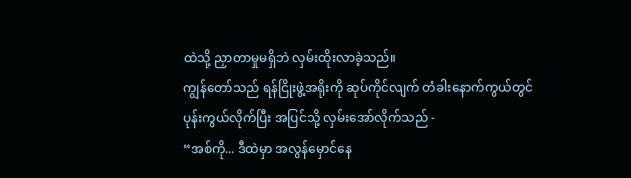ထဲသို့ ညှာတာမှုမရှိဘဲ လှမ်းထိုးလာခဲ့သည်။
ကျွန်တော်သည် ရန်ငြိုးဖွဲ့အရိုးကို ဆုပ်ကိုင်လျက် တံခါးနောက်ကွယ်တွင် ပုန်းကွယ်လိုက်ပြီး အပြင်သို့ လှမ်းအော်လိုက်သည် -
“အစ်ကို... ဒီထဲမှာ အလွန်မှောင်နေ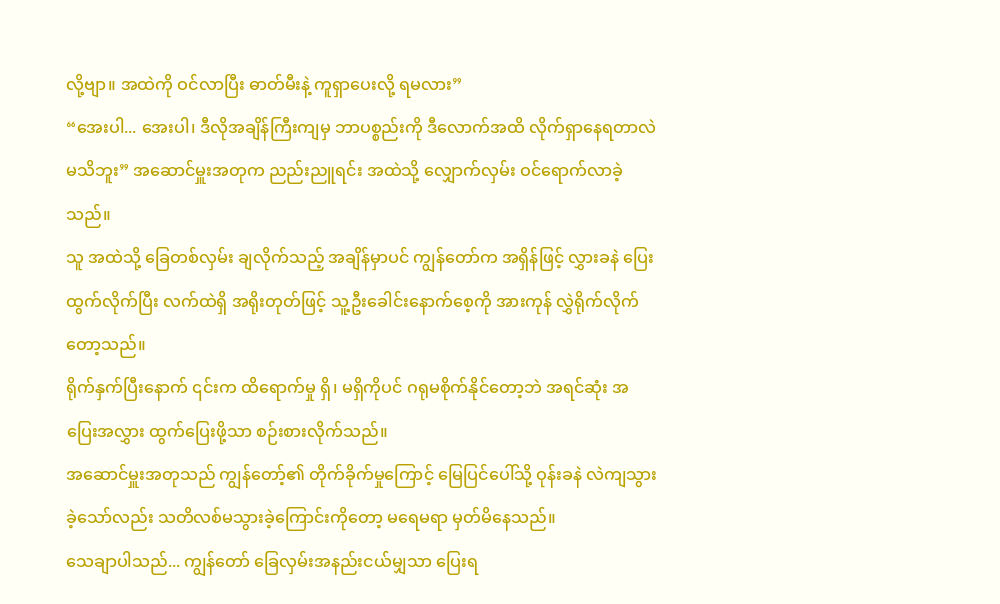လို့ဗျာ။ အထဲကို ဝင်လာပြီး ဓာတ်မီးနဲ့ ကူရှာပေးလို့ ရမလား”
“အေးပါ... အေးပါ၊ ဒီလိုအချိန်ကြီးကျမှ ဘာပစ္စည်းကို ဒီလောက်အထိ လိုက်ရှာနေရတာလဲ မသိဘူး” အဆောင်မှူးအတုက ညည်းညူရင်း အထဲသို့ လျှောက်လှမ်း ဝင်ရောက်လာခဲ့သည်။
သူ အထဲသို့ ခြေတစ်လှမ်း ချလိုက်သည့် အချိန်မှာပင် ကျွန်တော်က အရှိန်ဖြင့် လွှားခနဲ ပြေးထွက်လိုက်ပြီး လက်ထဲရှိ အရိုးတုတ်ဖြင့် သူ့ဦးခေါင်းနောက်စေ့ကို အားကုန် လွှဲရိုက်လိုက်တော့သည်။
ရိုက်နှက်ပြီးနောက် ၎င်းက ထိရောက်မှု ရှိ၊ မရှိကိုပင် ဂရုမစိုက်နိုင်တော့ဘဲ အရင်ဆုံး အပြေးအလွှား ထွက်ပြေးဖို့သာ စဉ်းစားလိုက်သည်။
အဆောင်မှူးအတုသည် ကျွန်တော့်၏ တိုက်ခိုက်မှုကြောင့် မြေပြင်ပေါ်သို့ ဝုန်းခနဲ လဲကျသွားခဲ့သော်လည်း သတိလစ်မသွားခဲ့ကြောင်းကိုတော့ မရေမရာ မှတ်မိနေသည်။
သေချာပါသည်... ကျွန်တော် ခြေလှမ်းအနည်းငယ်မျှသာ ပြေးရ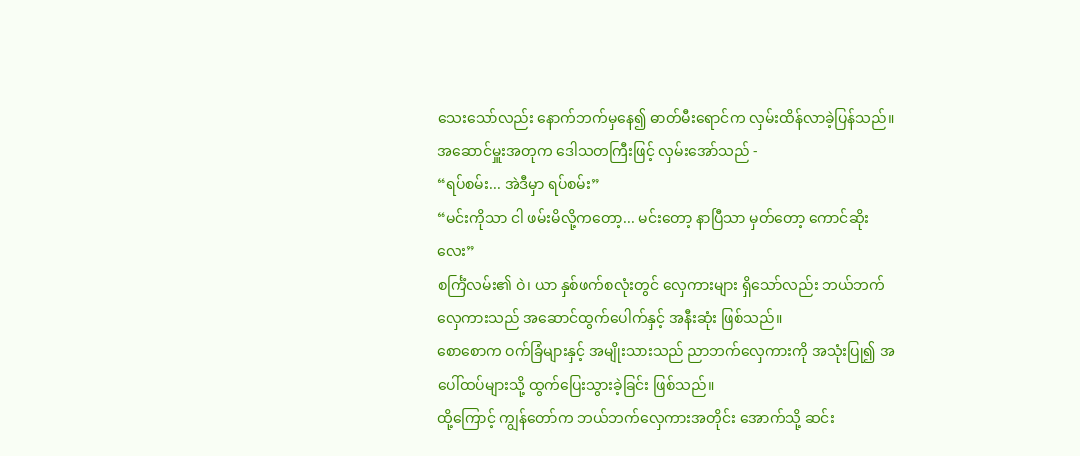သေးသော်လည်း နောက်ဘက်မှနေ၍ ဓာတ်မီးရောင်က လှမ်းထိန်လာခဲ့ပြန်သည်။
အဆောင်မှူးအတုက ဒေါသတကြီးဖြင့် လှမ်းအော်သည် -
“ရပ်စမ်း... အဲဒီမှာ ရပ်စမ်း”
“မင်းကိုသာ ငါ ဖမ်းမိလို့ကတော့... မင်းတော့ နာပြီသာ မှတ်တော့ ကောင်ဆိုးလေး”
စင်္ကြံလမ်း၏ ဝဲ၊ ယာ နှစ်ဖက်စလုံးတွင် လှေကားများ ရှိသော်လည်း ဘယ်ဘက်လှေကားသည် အဆောင်ထွက်ပေါက်နှင့် အနီးဆုံး ဖြစ်သည်။
စောစောက ဝက်ခြံများနှင့် အမျိုးသားသည် ညာဘက်လှေကားကို အသုံးပြု၍ အပေါ်ထပ်များသို့ ထွက်ပြေးသွားခဲ့ခြင်း ဖြစ်သည်။
ထို့ကြောင့် ကျွန်တော်က ဘယ်ဘက်လှေကားအတိုင်း အောက်သို့ ဆင်း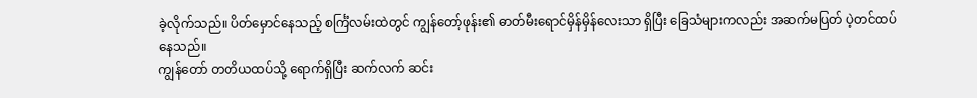ခဲ့လိုက်သည်။ ပိတ်မှောင်နေသည့် စင်္ကြံလမ်းထဲတွင် ကျွန်တော့်ဖုန်း၏ ဓာတ်မီးရောင်မှိန်မှိန်လေးသာ ရှိပြီး ခြေသံများကလည်း အဆက်မပြတ် ပဲ့တင်ထပ်နေသည်။
ကျွန်တော် တတိယထပ်သို့ ရောက်ရှိပြီး ဆက်လက် ဆင်း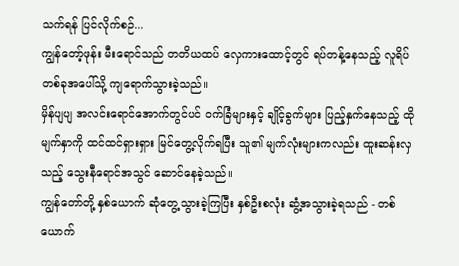သက်ရန် ပြင်လိုက်စဉ်...
ကျွန်တော့်ဖုန်း မီးရောင်သည် တတိယထပ် လှေကားထောင့်တွင် ရပ်တန့်နေသည့် လူရိပ်တစ်ခုအပေါ်သို့ ကျရောက်သွားခဲ့သည်။
မှိန်ပျပျ အလင်းရောင်အောက်တွင်ပင် ဝက်ခြံများနှင့် ချိုင့်ခွက်များ ပြည့်နှက်နေသည့် ထိုမျက်နှာကို ထင်ထင်ရှားရှား မြင်တွေ့လိုက်ရပြီး သူ၏ မျက်လုံးများကလည်း ထူးဆန်းလှသည့် သွေးနီရောင်အသွင် ဆောင်နေခဲ့သည်။
ကျွန်တော်တို့ နှစ်ယောက် ဆုံတွေ့သွားခဲ့ကြပြီး နှစ်ဦးစလုံး ဆွံ့အသွားခဲ့ရသည် - တစ်ယောက်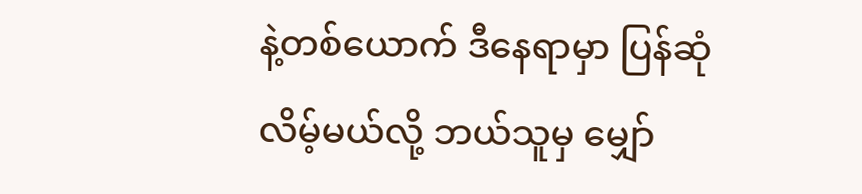နဲ့တစ်ယောက် ဒီနေရာမှာ ပြန်ဆုံလိမ့်မယ်လို့ ဘယ်သူမှ မျှော်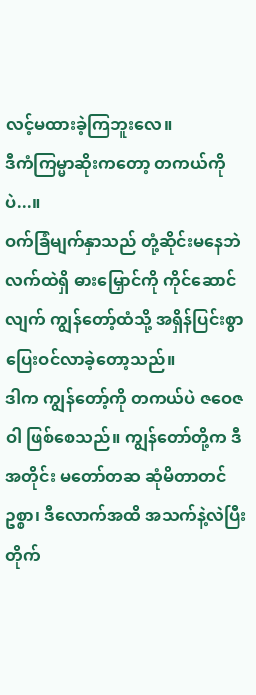လင့်မထားခဲ့ကြဘူးလေ။
ဒီကံကြမ္မာဆိုးကတော့ တကယ်ကိုပဲ...။
ဝက်ခြံမျက်နှာသည် တုံ့ဆိုင်းမနေဘဲ လက်ထဲရှိ ဓားမြှောင်ကို ကိုင်ဆောင်လျက် ကျွန်တော့်ထံသို့ အရှိန်ပြင်းစွာ ပြေးဝင်လာခဲ့တော့သည်။
ဒါက ကျွန်တော့်ကို တကယ်ပဲ ဇဝေဇဝါ ဖြစ်စေသည်။ ကျွန်တော်တို့က ဒီအတိုင်း မတော်တဆ ဆုံမိတာတင်ဥစ္စာ၊ ဒီလောက်အထိ အသက်နဲ့လဲပြီး တိုက်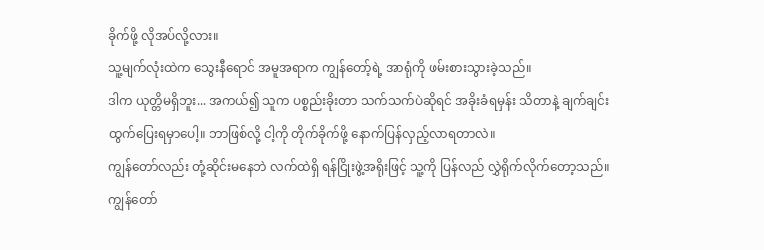ခိုက်ဖို့ လိုအပ်လို့လား။
သူ့မျက်လုံးထဲက သွေးနီရောင် အမူအရာက ကျွန်တော့်ရဲ့ အာရုံကို ဖမ်းစားသွားခဲ့သည်။
ဒါက ယုတ္တိမရှိဘူး... အကယ်၍ သူက ပစ္စည်းခိုးတာ သက်သက်ပဲဆိုရင် အခိုးခံရမှန်း သိတာနဲ့ ချက်ချင်း ထွက်ပြေးရမှာပေါ့။ ဘာဖြစ်လို့ ငါ့ကို တိုက်ခိုက်ဖို့ နောက်ပြန်လှည့်လာရတာလဲ။
ကျွန်တော်လည်း တုံ့ဆိုင်းမနေဘဲ လက်ထဲရှိ ရန်ငြိုးဖွဲ့အရိုးဖြင့် သူ့ကို ပြန်လည် လွှဲရိုက်လိုက်တော့သည်။
ကျွန်တော်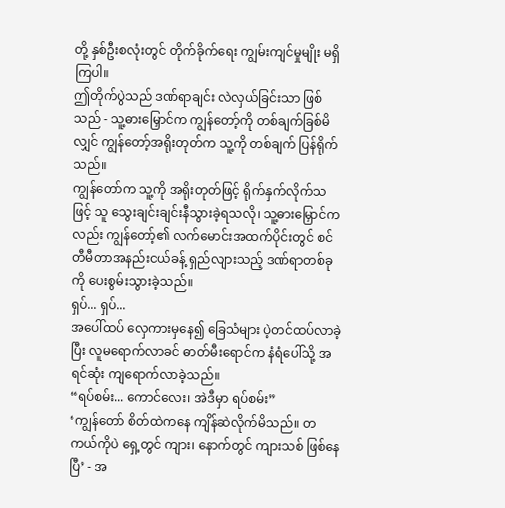တို့ နှစ်ဦးစလုံးတွင် တိုက်ခိုက်ရေး ကျွမ်းကျင်မှုမျိုး မရှိကြပါ။
ဤတိုက်ပွဲသည် ဒဏ်ရာချင်း လဲလှယ်ခြင်းသာ ဖြစ်သည် - သူ့ဓားမြှောင်က ကျွန်တော့်ကို တစ်ချက်ခြစ်မိလျှင် ကျွန်တော့်အရိုးတုတ်က သူ့ကို တစ်ချက် ပြန်ရိုက်သည်။
ကျွန်တော်က သူ့ကို အရိုးတုတ်ဖြင့် ရိုက်နှက်လိုက်သဖြင့် သူ သွေးချင်းချင်းနီသွားခဲ့ရသလို၊ သူ့ဓားမြှောင်ကလည်း ကျွန်တော့်၏ လက်မောင်းအထက်ပိုင်းတွင် စင်တီမီတာအနည်းငယ်ခန့် ရှည်လျားသည့် ဒဏ်ရာတစ်ခုကို ပေးစွမ်းသွားခဲ့သည်။
ရှပ်... ရှပ်...
အပေါ်ထပ် လှေကားမှနေ၍ ခြေသံများ ပဲ့တင်ထပ်လာခဲ့ပြီး လူမရောက်လာခင် ဓာတ်မီးရောင်က နံရံပေါ်သို့ အရင်ဆုံး ကျရောက်လာခဲ့သည်။
“ရပ်စမ်း... ကောင်လေး၊ အဲဒီမှာ ရပ်စမ်း”
‘ကျွန်တော် စိတ်ထဲကနေ ကျိန်ဆဲလိုက်မိသည်။ တကယ်ကိုပဲ ရှေ့တွင် ကျား၊ နောက်တွင် ကျားသစ် ဖြစ်နေပြီ’ - အ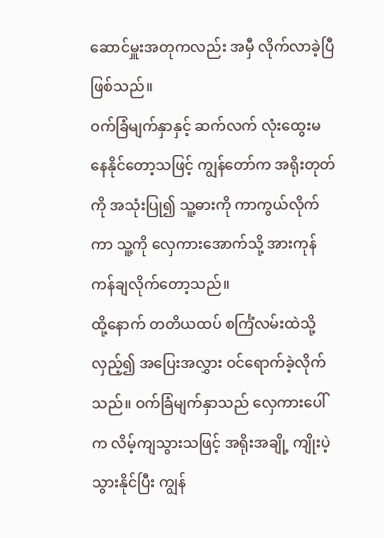ဆောင်မှူးအတုကလည်း အမှီ လိုက်လာခဲ့ပြီ ဖြစ်သည်။
ဝက်ခြံမျက်နှာနှင့် ဆက်လက် လုံးထွေးမနေနိုင်တော့သဖြင့် ကျွန်တော်က အရိုးတုတ်ကို အသုံးပြု၍ သူ့ဓားကို ကာကွယ်လိုက်ကာ သူ့ကို လှေကားအောက်သို့ အားကုန် ကန်ချလိုက်တော့သည်။
ထို့နောက် တတိယထပ် စင်္ကြံလမ်းထဲသို့ လှည့်၍ အပြေးအလွှား ဝင်ရောက်ခဲ့လိုက်သည်။ ဝက်ခြံမျက်နှာသည် လှေကားပေါ်က လိမ့်ကျသွားသဖြင့် အရိုးအချို့ ကျိုးပဲ့သွားနိုင်ပြီး ကျွန်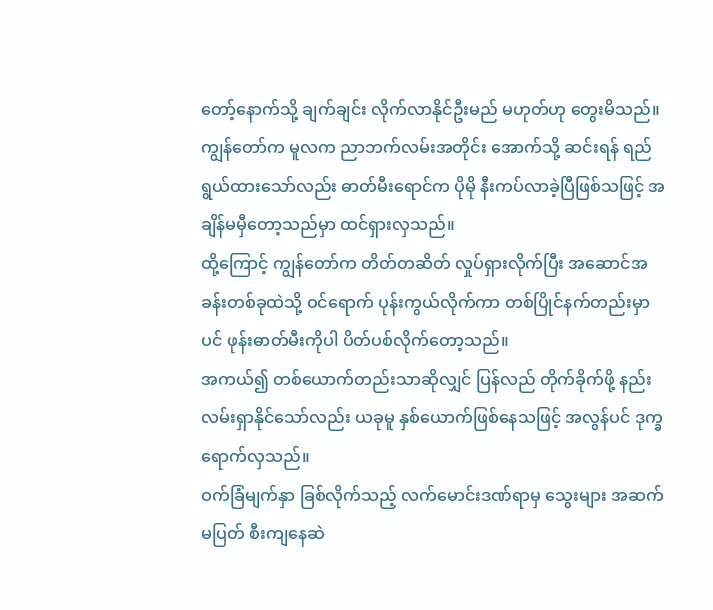တော့်နောက်သို့ ချက်ချင်း လိုက်လာနိုင်ဦးမည် မဟုတ်ဟု တွေးမိသည်။
ကျွန်တော်က မူလက ညာဘက်လမ်းအတိုင်း အောက်သို့ ဆင်းရန် ရည်ရွယ်ထားသော်လည်း ဓာတ်မီးရောင်က ပိုမို နီးကပ်လာခဲ့ပြီဖြစ်သဖြင့် အချိန်မမှီတော့သည်မှာ ထင်ရှားလှသည်။
ထို့ကြောင့် ကျွန်တော်က တိတ်တဆိတ် လှုပ်ရှားလိုက်ပြီး အဆောင်အခန်းတစ်ခုထဲသို့ ဝင်ရောက် ပုန်းကွယ်လိုက်ကာ တစ်ပြိုင်နက်တည်းမှာပင် ဖုန်းဓာတ်မီးကိုပါ ပိတ်ပစ်လိုက်တော့သည်။
အကယ်၍ တစ်ယောက်တည်းသာဆိုလျှင် ပြန်လည် တိုက်ခိုက်ဖို့ နည်းလမ်းရှာနိုင်သော်လည်း ယခုမူ နှစ်ယောက်ဖြစ်နေသဖြင့် အလွန်ပင် ဒုက္ခရောက်လှသည်။
ဝက်ခြံမျက်နှာ ခြစ်လိုက်သည့် လက်မောင်းဒဏ်ရာမှ သွေးများ အဆက်မပြတ် စီးကျနေဆဲ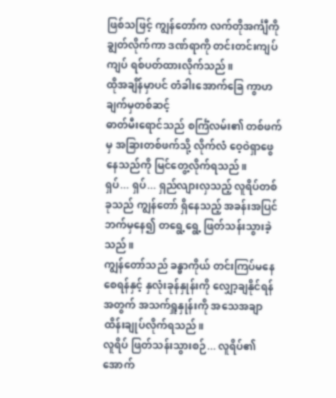ဖြစ်သဖြင့် ကျွန်တော်က လက်တိုအင်္ကျီကို ချွတ်လိုက်ကာ ဒဏ်ရာကို တင်းတင်းကျပ်ကျပ် ရစ်ပတ်ထားလိုက်သည်။
ထိုအချိန်မှာပင် တံခါးအောက်ခြေ ကွာဟချက်မှတစ်ဆင့်
ဓာတ်မီးရောင်သည် စင်္ကြံလမ်း၏ တစ်ဖက်မှ အခြားတစ်ဖက်သို့ လိုက်လံ ဝေ့ဝဲရှာဖွေနေသည်ကို မြင်တွေ့လိုက်ရသည်။
ရှပ်... ရှပ်... ရှည်လျားလှသည့် လူရိပ်တစ်ခုသည် ကျွန်တော် ရှိနေသည့် အခန်းအပြင်ဘက်မှနေ၍ တရွေ့ရွေ့ ဖြတ်သန်းသွားခဲ့သည်။
ကျွန်တော်သည် ခန္ဓာကိုယ် တင်းကြပ်မနေစေရန်နှင့် နှလုံးခုန်နှုန်းကို လျှော့ချနိုင်ရန်အတွက် အသက်ရှူနှုန်းကို အသေအချာ ထိန်းချုပ်လိုက်ရသည်။
လူရိပ် ဖြတ်သန်းသွားစဉ်... လူရိပ်၏ အောက်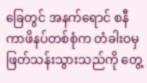ခြေတွင် အနက်ရောင် စနီကာဖိနပ်တစ်စုံက တံခါးဝမှ ဖြတ်သန်းသွားသည်ကို တွေ့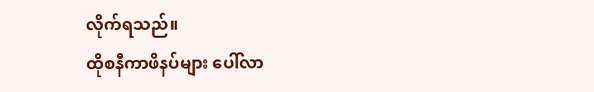လိုက်ရသည်။
ထိုစနီကာဖိနပ်များ ပေါ်လာ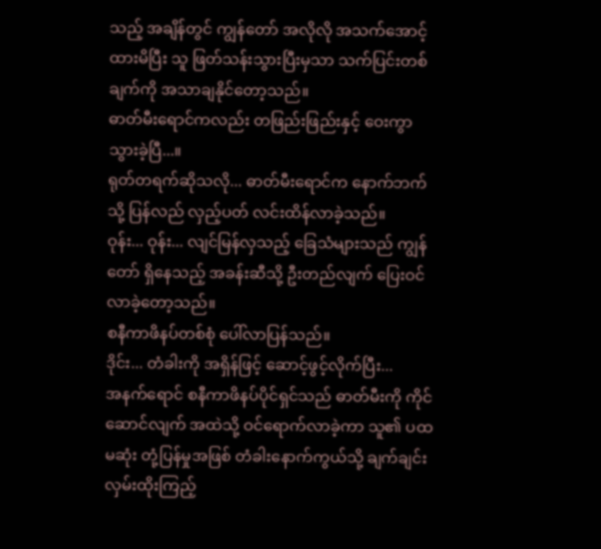သည့် အချိန်တွင် ကျွန်တော် အလိုလို အသက်အောင့်ထားမိပြီး သူ ဖြတ်သန်းသွားပြီးမှသာ သက်ပြင်းတစ်ချက်ကို အသာချနိုင်တော့သည်။
ဓာတ်မီးရောင်ကလည်း တဖြည်းဖြည်းနှင့် ဝေးကွာသွားခဲ့ပြီ...။
ရုတ်တရက်ဆိုသလို... ဓာတ်မီးရောင်က နောက်ဘက်သို့ ပြန်လည် လှည့်ပတ် လင်းထိန်လာခဲ့သည်။
ဝုန်း... ဝုန်း... လျင်မြန်လှသည့် ခြေသံများသည် ကျွန်တော် ရှိနေသည့် အခန်းဆီသို့ ဦးတည်လျက် ပြေးဝင်လာခဲ့တော့သည်။
စနီကာဖိနပ်တစ်စုံ ပေါ်လာပြန်သည်။
ဒိုင်း... တံခါးကို အရှိန်ဖြင့် ဆောင့်ဖွင့်လိုက်ပြီး...
အနက်ရောင် စနီကာဖိနပ်ပိုင်ရှင်သည် ဓာတ်မီးကို ကိုင်ဆောင်လျက် အထဲသို့ ဝင်ရောက်လာခဲ့ကာ သူ၏ ပထမဆုံး တုံ့ပြန်မှုအဖြစ် တံခါးနောက်ကွယ်သို့ ချက်ချင်း လှမ်းထိုးကြည့်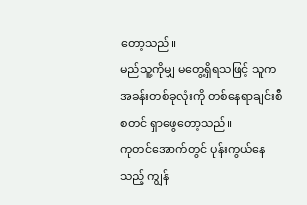တော့သည်။
မည်သူ့ကိုမျှ မတွေ့ရှိရသဖြင့် သူက အခန်းတစ်ခုလုံးကို တစ်နေရာချင်းစီ စတင် ရှာဖွေတော့သည်။
ကုတင်အောက်တွင် ပုန်းကွယ်နေသည့် ကျွန်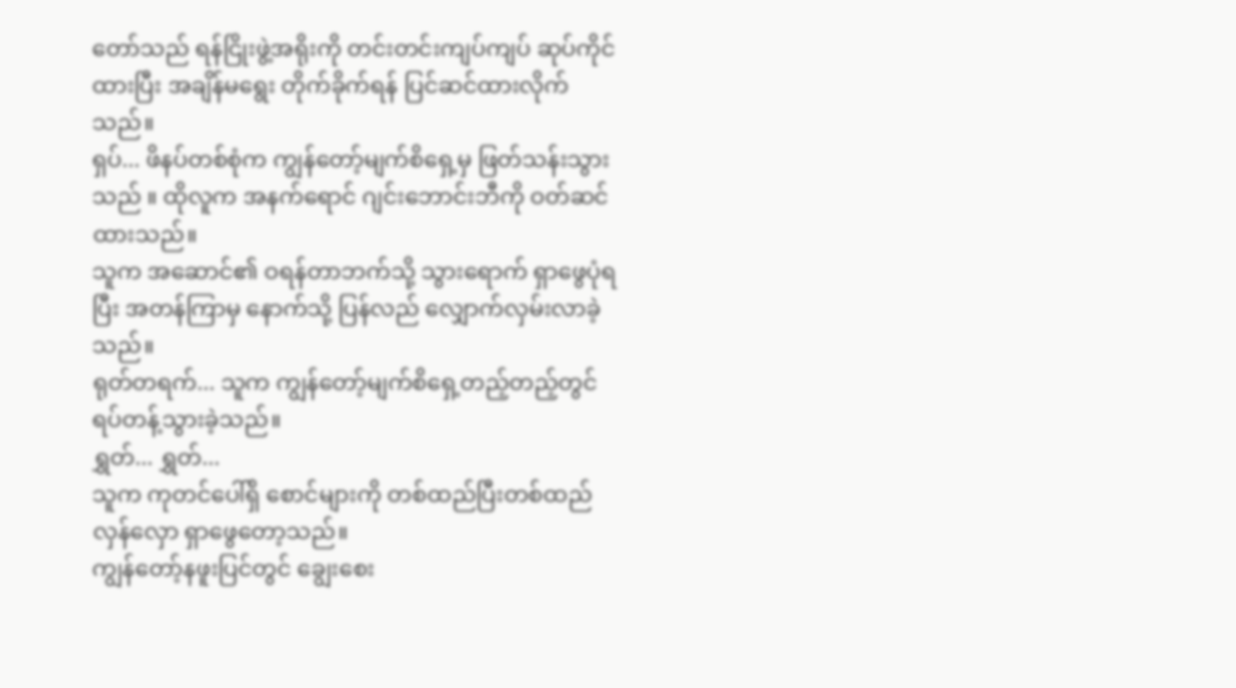တော်သည် ရန်ငြိုးဖွဲ့အရိုးကို တင်းတင်းကျပ်ကျပ် ဆုပ်ကိုင်ထားပြီး အချိန်မရွေး တိုက်ခိုက်ရန် ပြင်ဆင်ထားလိုက်သည်။
ရှပ်... ဖိနပ်တစ်စုံက ကျွန်တော့်မျက်စိရှေ့မှ ဖြတ်သန်းသွားသည် ။ ထိုလူက အနက်ရောင် ဂျင်းဘောင်းဘီကို ဝတ်ဆင်ထားသည်။
သူက အဆောင်၏ ဝရန်တာဘက်သို့ သွားရောက် ရှာဖွေပုံရပြီး အတန်ကြာမှ နောက်သို့ ပြန်လည် လျှောက်လှမ်းလာခဲ့သည်။
ရုတ်တရက်... သူက ကျွန်တော့်မျက်စိရှေ့တည့်တည့်တွင် ရပ်တန့်သွားခဲ့သည်။
ရွှတ်... ရွှတ်...
သူက ကုတင်ပေါ်ရှိ စောင်များကို တစ်ထည်ပြီးတစ်ထည် လှန်လှော ရှာဖွေတော့သည်။
ကျွန်တော့်နဖူးပြင်တွင် ချွေးစေး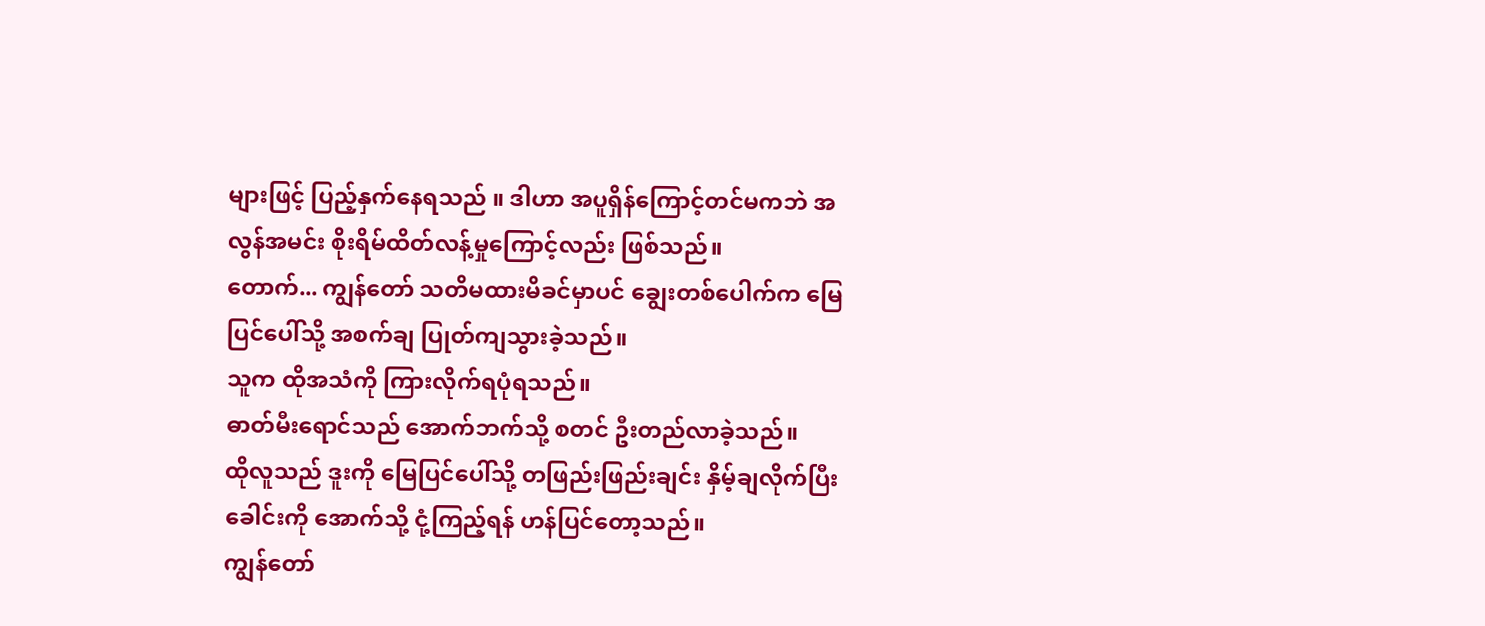များဖြင့် ပြည့်နှက်နေရသည် ။ ဒါဟာ အပူရှိန်ကြောင့်တင်မကဘဲ အလွန်အမင်း စိုးရိမ်ထိတ်လန့်မှုကြောင့်လည်း ဖြစ်သည်။
တောက်... ကျွန်တော် သတိမထားမိခင်မှာပင် ချွေးတစ်ပေါက်က မြေပြင်ပေါ်သို့ အစက်ချ ပြုတ်ကျသွားခဲ့သည်။
သူက ထိုအသံကို ကြားလိုက်ရပုံရသည်။
ဓာတ်မီးရောင်သည် အောက်ဘက်သို့ စတင် ဦးတည်လာခဲ့သည်။
ထိုလူသည် ဒူးကို မြေပြင်ပေါ်သို့ တဖြည်းဖြည်းချင်း နှိမ့်ချလိုက်ပြီး ခေါင်းကို အောက်သို့ ငုံ့ကြည့်ရန် ဟန်ပြင်တော့သည်။
ကျွန်တော်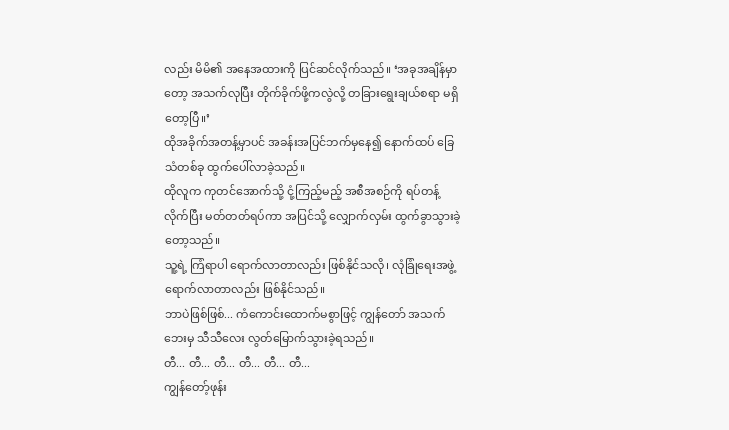လည်း မိမိ၏ အနေအထားကို ပြင်ဆင်လိုက်သည်။ ‘အခုအချိန်မှာတော့ အသက်လုပြီး တိုက်ခိုက်ဖို့ကလွဲလို့ တခြားရွေးချယ်စရာ မရှိတော့ပြီ။’
ထိုအခိုက်အတန့်မှာပင် အခန်းအပြင်ဘက်မှနေ၍ နောက်ထပ် ခြေသံတစ်ခု ထွက်ပေါ်လာခဲ့သည်။
ထိုလူက ကုတင်အောက်သို့ ငုံ့ကြည့်မည့် အစီအစဉ်ကို ရပ်တန့်လိုက်ပြီး မတ်တတ်ရပ်ကာ အပြင်သို့ လျှောက်လှမ်း ထွက်ခွာသွားခဲ့တော့သည်။
သူ့ရဲ့ ကြံရာပါ ရောက်လာတာလည်း ဖြစ်နိုင်သလို၊ လုံခြုံရေးအဖွဲ့ ရောက်လာတာလည်း ဖြစ်နိုင်သည်။
ဘာပဲဖြစ်ဖြစ်... ကံကောင်းထောက်မစွာဖြင့် ကျွန်တော် အသက်ဘေးမှ သီသီလေး လွတ်မြောက်သွားခဲ့ရသည်။
တီ... တီ... တီ... တီ... တီ... တီ...
ကျွန်တော့်ဖုန်း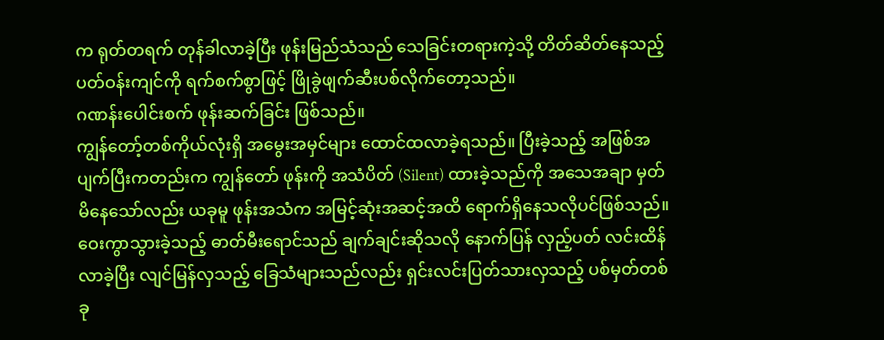က ရုတ်တရက် တုန်ခါလာခဲ့ပြီး ဖုန်းမြည်သံသည် သေခြင်းတရားကဲ့သို့ တိတ်ဆိတ်နေသည့် ပတ်ဝန်းကျင်ကို ရက်စက်စွာဖြင့် ဖြိုခွဲဖျက်ဆီးပစ်လိုက်တော့သည်။
ဂဏန်းပေါင်းစက် ဖုန်းဆက်ခြင်း ဖြစ်သည်။
ကျွန်တော့်တစ်ကိုယ်လုံးရှိ အမွေးအမှင်များ ထောင်ထလာခဲ့ရသည်။ ပြီးခဲ့သည့် အဖြစ်အပျက်ပြီးကတည်းက ကျွန်တော် ဖုန်းကို အသံပိတ် (Silent) ထားခဲ့သည်ကို အသေအချာ မှတ်မိနေသော်လည်း ယခုမူ ဖုန်းအသံက အမြင့်ဆုံးအဆင့်အထိ ရောက်ရှိနေသလိုပင်ဖြစ်သည်။
ဝေးကွာသွားခဲ့သည့် ဓာတ်မီးရောင်သည် ချက်ချင်းဆိုသလို နောက်ပြန် လှည့်ပတ် လင်းထိန်လာခဲ့ပြီး လျင်မြန်လှသည့် ခြေသံများသည်လည်း ရှင်းလင်းပြတ်သားလှသည့် ပစ်မှတ်တစ်ခု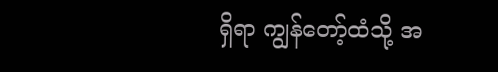ရှိရာ ကျွန်တော့်ထံသို့ အ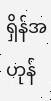ရှိန်အဟုန်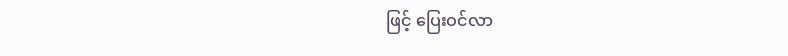ဖြင့် ပြေးဝင်လာ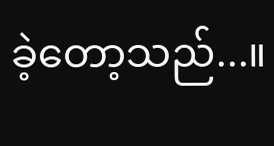ခဲ့တော့သည်...။